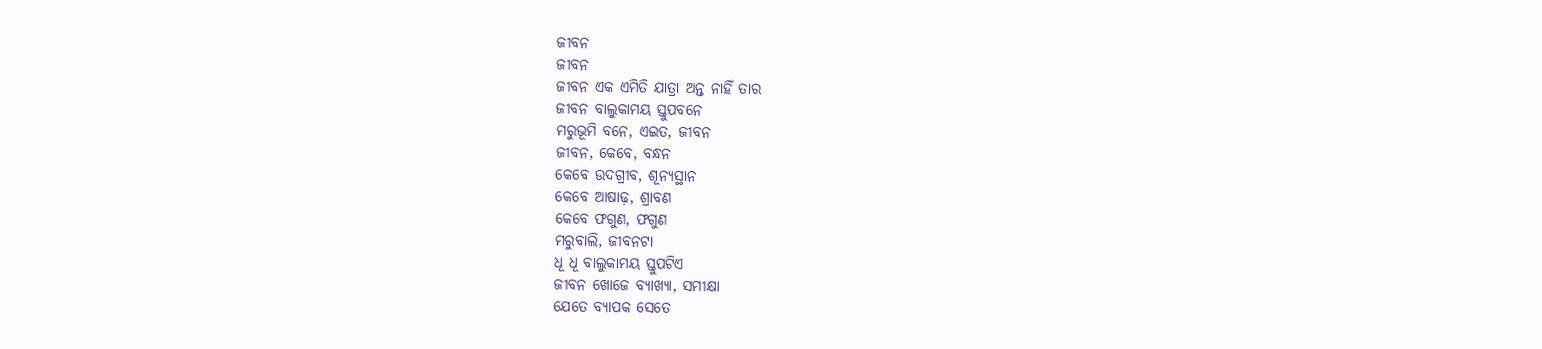ଜୀବନ
ଜୀବନ
ଜୀବନ ଏକ ଏମିତି ଯାତ୍ରା ଅନ୍ତ ନାହିଁ ତାର
ଜୀବନ ବାଲୁକାମୟ ସ୍ତୁପବନେ
ମରୁଭୂମି ବନେ, ଏଇତ, ଜୀବନ
ଜୀବନ, କେବେ, ବନ୍ଧନ
କେବେ ଉଦଗ୍ରୀବ, ଶୂନ୍ୟସ୍ଥାନ
କେବେ ଆଷାଢ଼, ଶ୍ରାବଣ
କେବେ ଫଗୁଣ, ଫଗୁଣ
ମରୁବାଲି, ଜୀବନଟା
ଧୂ ଧୂ ବାଲୁକାମୟ ସ୍ତୁପଟିଏ
ଜୀବନ ଖୋଜେ ବ୍ୟାଖ୍ୟା, ସମୀକ୍ଷା
ଯେତେ ବ୍ୟାପକ ସେତେ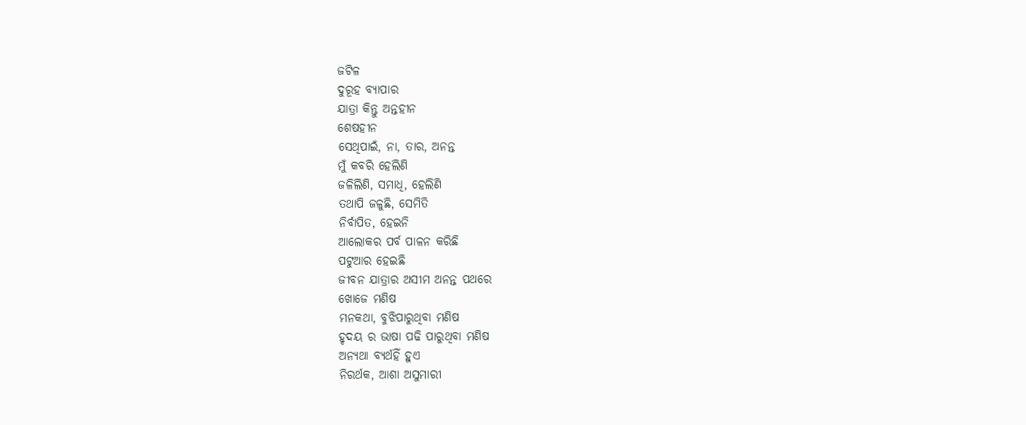ଜଟିଳ
ଦୁରୂହ ବ୍ୟାପାର
ଯାତ୍ରା କିନ୍ତୁ ଅନ୍ତହୀନ
ଶେଷହୀନ
ସେଥିପାଇଁ, ନା, ତାର, ଅନନ୍ତ
ମୁଁ କବରି ହେଲିଣି
ଜଳିଲିଣି, ସମାଧି, ହେଲିଣି
ତଥାପି ଜଳୁଛି, ସେମିତି
ନିର୍ବାପିତ, ହେଇନି
ଆଲୋକର ପର୍ବ ପାଳନ କରିଛି
ପଟୁଆର ହେଇଛି
ଜୀବନ ଯାତ୍ରାର ଅସୀମ ଅନନ୍ତ ପଥରେ
ଖୋଜେ ମଣିଷ
ମନକଥା, ବୁଝିପାରୁଥିବା ମଣିଷ
ହୃଦୟ ର ଭାଷା ପଢି ପାରୁଥିବା ମଣିଷ
ଅନ୍ୟଥା ବ୍ୟର୍ଥହିଁ ହୁଏ
ନିରର୍ଥକ, ଆଶା ଅସୁମାରୀ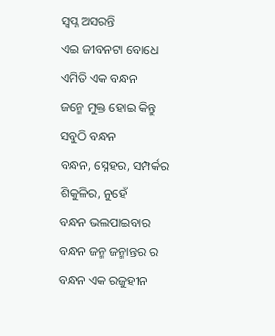ସ୍ବପ୍ନ ଅସରନ୍ତି
ଏଇ ଜୀବନଟା ବୋଧେ
ଏମିତି ଏକ ବନ୍ଧନ
ଜନ୍ମେ ମୁକ୍ତ ହୋଇ କିନ୍ତୁ
ସବୁଠି ବନ୍ଧନ
ବନ୍ଧନ, ସ୍ନେହର, ସମ୍ପର୍କର
ଶିକୁଳିର, ନୁହେଁ
ବନ୍ଧନ ଭଲପାଇବାର
ବନ୍ଧନ ଜନ୍ମ ଜନ୍ମାନ୍ତର ର
ବନ୍ଧନ ଏକ ରଜୁହୀନ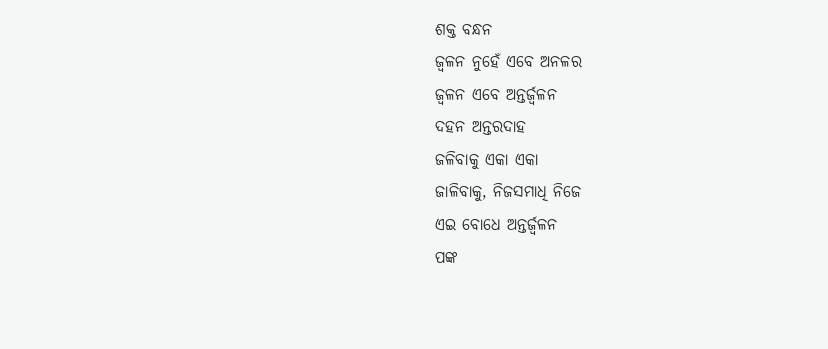ଶକ୍ତ ବନ୍ଧନ
ଜ୍ୱଳନ ନୁହେଁ ଏବେ ଅନଳର
ଜ୍ୱଳନ ଏବେ ଅନ୍ତର୍ଜ୍ୱଳନ
ଦହନ ଅନ୍ତରଦାହ
ଜଳିବାକୁ ଏକା ଏକା
ଜାଳିବାକୁ, ନିଜସମାଧି ନିଜେ
ଏଇ ବୋଧେ ଅନ୍ତର୍ଜ୍ୱଳନ
ପଙ୍କ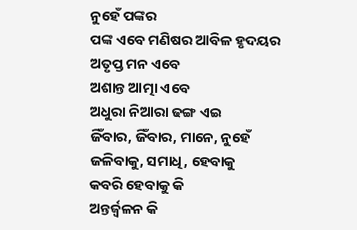ନୁହେଁ ପଙ୍କର
ପଙ୍କ ଏବେ ମଣିଷର ଆବିଳ ହୃଦୟର
ଅତୃପ୍ତ ମନ ଏବେ
ଅଶାନ୍ତ ଆତ୍ମା ଏବେ
ଅଧୁରା ନିଆରା ଢଙ୍ଗ ଏଇ
ଜିଁବାର, ଜିଁବାର, ମାନେ, ନୁହେଁ
ଜଳିବାକୁ, ସମାଧି, ହେବାକୁ
କବରି ହେବାକୁ କି
ଅନ୍ତର୍ଜ୍ୱଳନ କି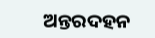ଅନ୍ତରଦହନ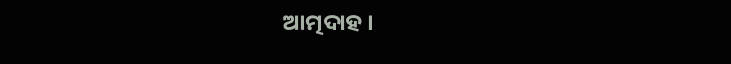ଆତ୍ମଦାହ ।